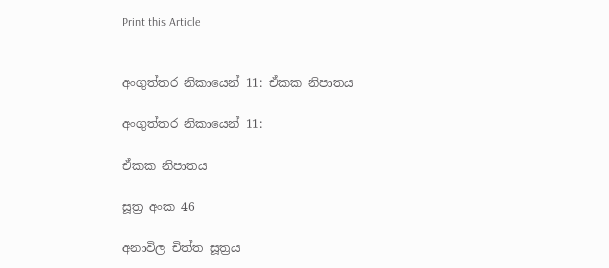Print this Article


අංගුත්තර නිකායෙන් 11: ඒකක නිපාතය

අංගුත්තර නිකායෙන් 11:

ඒකක නිපාතය

සූත්‍ර අංක 46

අනාවිල චිත්ත සූත්‍රය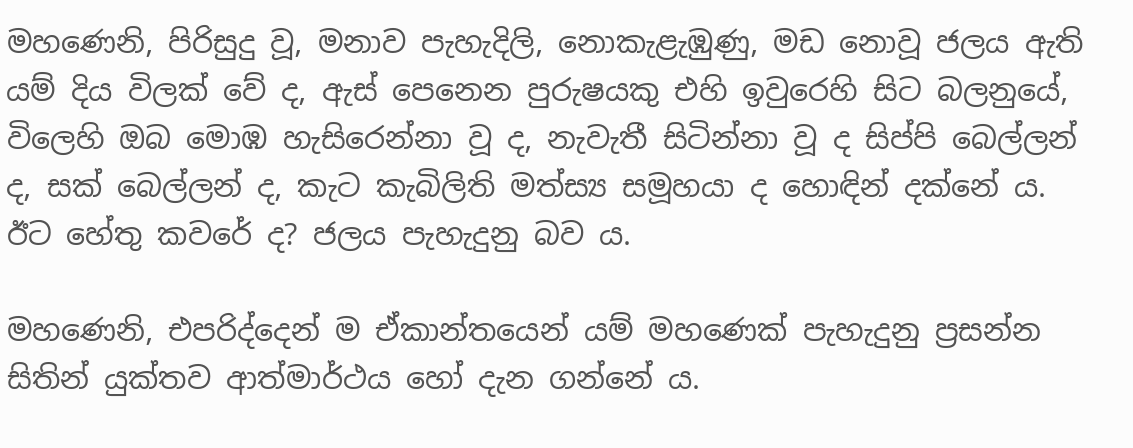මහණෙනි, පිරිසුදු වූ, මනාව පැහැදිලි, නොකැළැඹුණු, මඩ නොවූ ජලය ඇති යම් දිය විලක් වේ ද, ඇස් පෙනෙන පුරුෂයකු එහි ඉවුරෙහි සිට බලනුයේ, විලෙහි ඔබ මොඹ හැසිරෙන්නා වූ ද, නැවැතී සිටින්නා වූ ද සිප්පි බෙල්ලන් ද, සක් බෙල්ලන් ද, කැට කැබිලිති මත්ස්‍ය සමූහයා ද හොඳින් දක්නේ ය. ඊට හේතු කවරේ ද? ජලය පැහැදුනු බව ය.

මහණෙනි, එපරිද්දෙන් ම ඒකාන්තයෙන් යම් මහණෙක් පැහැදුනු ප්‍රසන්න සිතින් යුක්තව ආත්මාර්ථය හෝ දැන ගන්නේ ය.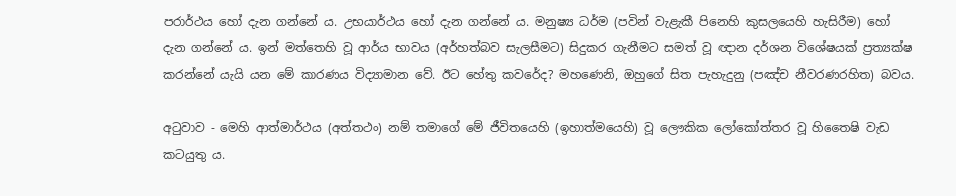පරාර්ථය හෝ දැන ගන්නේ ය. උභයාර්ථය හෝ දැන ගන්නේ ය. මනුෂ්‍ය ධර්ම (පවින් වැළැකී පිනෙහි කුසලයෙහි හැසිරීම) හෝ දැන ගන්නේ ය. ඉන් මත්තෙහි වූ ආර්ය භාවය (අර්හත්බව සැලසීමට) සිදුකර ගැනීමට සමත් වූ ඥාන දර්ශන විශේෂයක් ප්‍රත්‍යක්ෂ කරන්නේ යැයි යන මේ කාරණය විද්‍යාමාන වේ. ඊට හේතු කවරේද? මහණෙනි, ඔහුගේ සිත පැහැදුනු (පඤ්ච නීවරණරහිත) බවය.

අටුවාව - මෙහි ආත්මාර්ථය (අත්තථං) නම් තමාගේ මේ ජීවිතයෙහි (ඉහාත්මයෙහි) වූ ලෞකික ලෝකෝත්තර වූ හිතෛෂි වැඩ කටයුතු ය.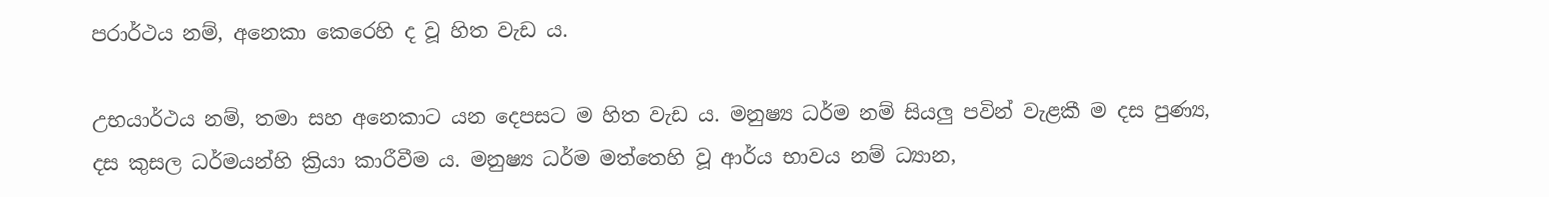පරාර්ථය නම්, අනෙකා කෙරෙහි ද වූ හිත වැඩ ය.

උභයාර්ථය නම්, තමා සහ අනෙකාට යන දෙපසට ම හිත වැඩ ය. මනුෂ්‍ය ධර්ම නම් සියලු පවින් වැළකී ම දස පුණ්‍ය, දස කුසල ධර්මයන්හි ක්‍රියා කාරීවීම ය. මනුෂ්‍ය ධර්ම මත්තෙහි වූ ආර්ය භාවය නම් ධ්‍යාන,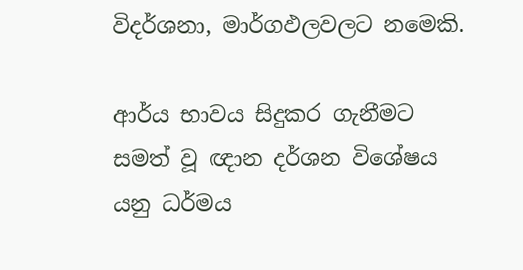විදර්ශනා, මාර්ගඵලවලට නමෙකි.

ආර්ය භාවය සිදුකර ගැනීමට සමත් වූ ඥාන දර්ශන විශේෂය යනු ධර්මය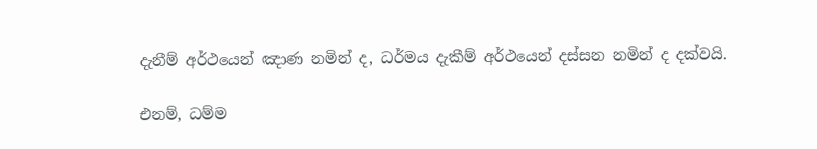දැනීම් අර්ථයෙන් ඤාණ නමින් ද, ධර්මය දැකීම් අර්ථයෙන් දස්සන නමින් ද දක්වයි.

එනම්, ධම්ම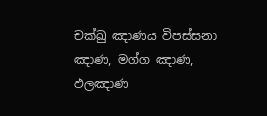චක්ඛු ඤාණය විපස්සනා ඤාණ, මග්ග ඤාණ, ඵලඤාණ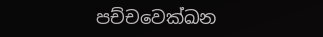පච්චවෙක්ඛන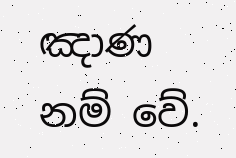ඤාණ නම් වේ.